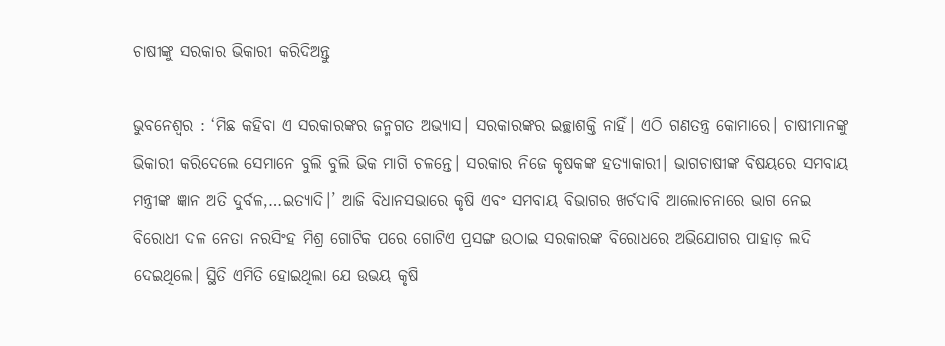ଚାଷୀଙ୍କୁ ସରକାର ଭିକାରୀ କରିଦିଅନ୍ତୁ

ଭୁବନେଶ୍ୱର : ‘ମିଛ କହିବା ଏ ସରକାରଙ୍କର ଜନ୍ମଗତ ଅଭ୍ୟାସ। ସରକାରଙ୍କର ଇଚ୍ଛାଶକ୍ତି ନାହିଁ। ଏଠି ଗଣତନ୍ତ୍ର କୋମାରେ। ଚାଷୀମାନଙ୍କୁ ଭିକାରୀ କରିଦେଲେ ସେମାନେ ବୁଲି ବୁଲି ଭିକ ମାଗି ଚଳନ୍ତେ। ସରକାର ନିଜେ କୃଷକଙ୍କ ହତ୍ୟାକାରୀ। ଭାଗଚାଷୀଙ୍କ ବିଷୟରେ ସମବାୟ ମନ୍ତ୍ରୀଙ୍କ ଜ୍ଞାନ ଅତି ଦୁର୍ବଳ,…ଇତ୍ୟାଦି।’ ଆଜି ବିଧାନସଭାରେ କୃଷି ଏବଂ ସମବାୟ ବିଭାଗର ଖର୍ଚଦାବି ଆଲୋଚନାରେ ଭାଗ ନେଇ ବିରୋଧୀ ଦଳ ନେତା ନରସିଂହ ମିଶ୍ର ଗୋଟିକ ପରେ ଗୋଟିଏ ପ୍ରସଙ୍ଗ ଉଠାଇ ସରକାରଙ୍କ ବିରୋଧରେ ଅଭିଯୋଗର ପାହାଡ଼ ଲଦି ଦେଇଥିଲେ। ସ୍ଥିତି ଏମିତି ହୋଇଥିଲା ଯେ ଉଭୟ କୃଷି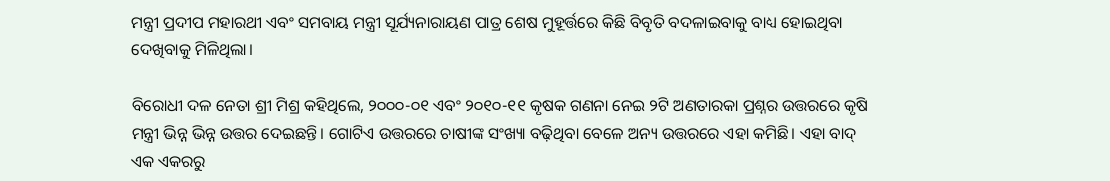ମନ୍ତ୍ରୀ ପ୍ରଦୀପ ମହାରଥୀ ଏବଂ ସମବାୟ ମନ୍ତ୍ରୀ ସୂର୍ଯ୍ୟନାରାୟଣ ପାତ୍ର ଶେଷ ମୁହୂର୍ତ୍ତରେ କିଛି ବିବୃତି ବଦଳାଇବାକୁ ବାଧ୍ୟ ହୋଇଥିବା ଦେଖିବାକୁ ମିଳିଥିଲା।

ବିରୋଧୀ ଦଳ ନେତା ଶ୍ରୀ ମିଶ୍ର କହିଥିଲେ, ୨୦୦୦-୦୧ ଏବଂ ୨୦୧୦-୧୧ କୃଷକ ଗଣନା ନେଇ ୨ଟି ଅଣତାରକା ପ୍ରଶ୍ନର ଉତ୍ତରରେ କୃଷି ମନ୍ତ୍ରୀ ଭିନ୍ନ ଭିନ୍ନ ଉତ୍ତର ଦେଇଛନ୍ତି। ଗୋଟିଏ ଉତ୍ତରରେ ଚାଷୀଙ୍କ ସଂଖ୍ୟା ବଢ଼ିଥିବା ବେଳେ ଅନ୍ୟ ଉତ୍ତରରେ ଏହା କମିଛି। ଏହା ବାଦ୍‌ ଏକ ଏକରରୁ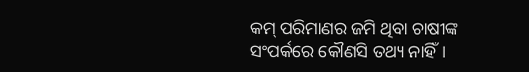କମ୍‌ ପରିମାଣର ଜମି ଥିବା ଚାଷୀଙ୍କ ସଂପର୍କରେ କୌଣସି ତଥ୍ୟ ନାହିଁ।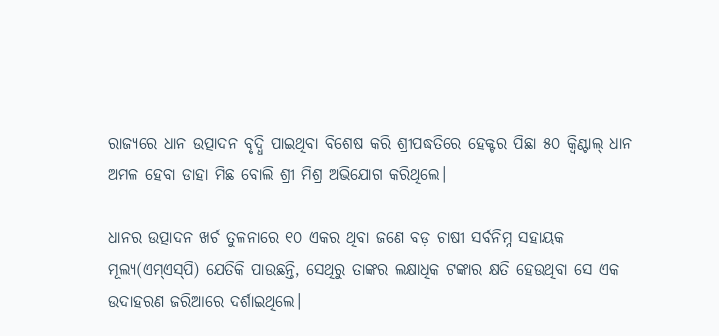ରାଜ୍ୟରେ ଧାନ ଉତ୍ପାଦନ ବୃଦ୍ଧି ପାଇଥିବା ବିଶେଷ କରି ଶ୍ରୀପଦ୍ଧତିରେ ହେକ୍ଟର ପିଛା ୫୦ କ୍ୱିଣ୍ଟାଲ୍‌ ଧାନ ଅମଳ ହେବା ଡାହା ମିଛ ବୋଲି ଶ୍ରୀ ମିଶ୍ର ଅଭିଯୋଗ କରିଥିଲେ।

ଧାନର ଉତ୍ପାଦନ ଖର୍ଚ ତୁଳନାରେ ୧୦ ଏକର ଥିବା ଜଣେ ବଡ଼ ଚାଷୀ ସର୍ବନିମ୍ନ ସହାୟକ ମୂଲ୍ୟ(ଏମ୍‌ଏସ୍‌ପି) ଯେତିକି ପାଉଛନ୍ତି, ସେଥିରୁ ତାଙ୍କର ଲକ୍ଷାଧିକ ଟଙ୍କାର କ୍ଷତି ହେଉଥିବା ସେ ଏକ ଉଦାହରଣ ଜରିଆରେ ଦର୍ଶାଇଥିଲେ।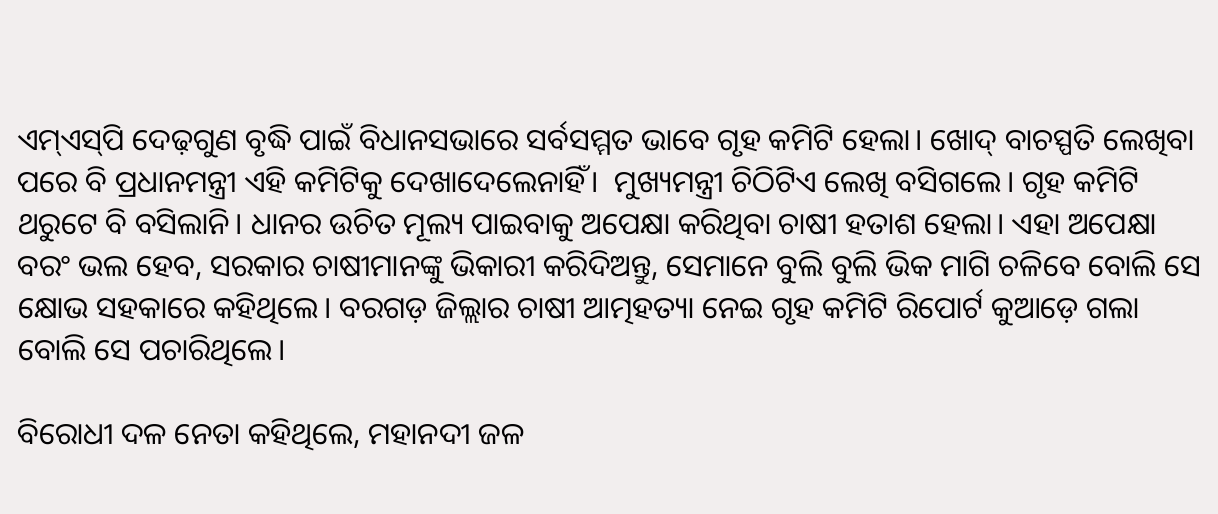ଏମ୍‌ଏସ୍‌ପି ଦେଢ଼ଗୁଣ ବୃଦ୍ଧି ପାଇଁ ବିଧାନସଭାରେ ସର୍ବସମ୍ମତ ଭାବେ ଗୃହ କମିଟି ହେଲା। ଖୋଦ୍‌ ବାଚସ୍ପତି ଲେଖିବା ପରେ ବି ପ୍ରଧାନମନ୍ତ୍ରୀ ଏହି କମିଟିକୁ ଦେଖାଦେଲେନାହିଁ।  ମୁଖ୍ୟମନ୍ତ୍ରୀ ଚିଠିଟିଏ ଲେଖି ବସିଗଲେ। ଗୃହ କମିଟି ଥରୁଟେ ବି ବସିଲାନି। ଧାନର ଉଚିତ ମୂଲ୍ୟ ପାଇବାକୁ ଅପେକ୍ଷା କରିଥିବା ଚାଷୀ ହତାଶ ହେଲା। ଏହା ଅପେକ୍ଷା ବରଂ ଭଲ ହେବ, ସରକାର ଚାଷୀମାନଙ୍କୁ ଭିକାରୀ କରିଦିଅନ୍ତୁ, ସେମାନେ ବୁଲି ବୁଲି ଭିକ ମାଗି ଚଳିବେ ବୋଲି ସେ କ୍ଷୋଭ ସହକାରେ କହିଥିଲେ। ବରଗଡ଼ ଜିଲ୍ଲାର ଚାଷୀ ଆତ୍ମହତ୍ୟା ନେଇ ଗୃହ କମିଟି ରିପୋର୍ଟ କୁଆଡ଼େ ଗଲା ବୋଲି ସେ ପଚାରିଥିଲେ।

ବିରୋଧୀ ଦଳ ନେତା କହିଥିଲେ, ମହାନଦୀ ଜଳ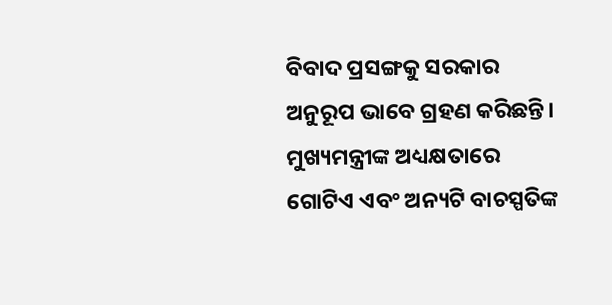ବିବାଦ ପ୍ରସଙ୍ଗକୁ ସରକାର ଅନୁରୂପ ଭାବେ ଗ୍ରହଣ କରିଛନ୍ତି। ମୁଖ୍ୟମନ୍ତ୍ରୀଙ୍କ ଅଧ୍ୟକ୍ଷତାରେ ଗୋଟିଏ ଏବଂ ଅନ୍ୟଟି ବାଚସ୍ପତିଙ୍କ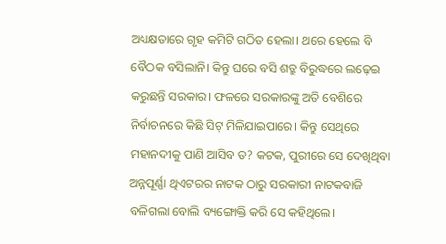ଅଧ୍ୟକ୍ଷତାରେ ଗୃହ କମିଟି ଗଠିତ ହେଲା। ଥରେ ହେଲେ ବି ବୈଠକ ବସିଲାନି। କିନ୍ତୁ ଘରେ ବସି ଶତ୍ରୁ ବିରୁଦ୍ଧରେ ଲଢ଼େଇ କରୁଛନ୍ତି ସରକାର। ଫଳରେ ସରକାରଙ୍କୁ ଅତି ବେଶିରେ ନିର୍ବାଚନରେ କିଛି ସିଟ୍‌ ମିଳିଯାଇପାରେ। କିନ୍ତୁ ସେଥିରେ ମହାନଦୀକୁ ପାଣି ଆସିବ ତ? କଟକ, ପୁରୀରେ ସେ ଦେଖିଥିବା ଅନ୍ନପୂର୍ଣ୍ଣା ଥିଏଟରର ନାଟକ ଠାରୁ ସରକାରୀ ନାଟକବାଜି ବଳିଗଲା ବୋଲି ବ୍ୟଙ୍ଗୋକ୍ତି କରି ସେ କହିଥିଲେ।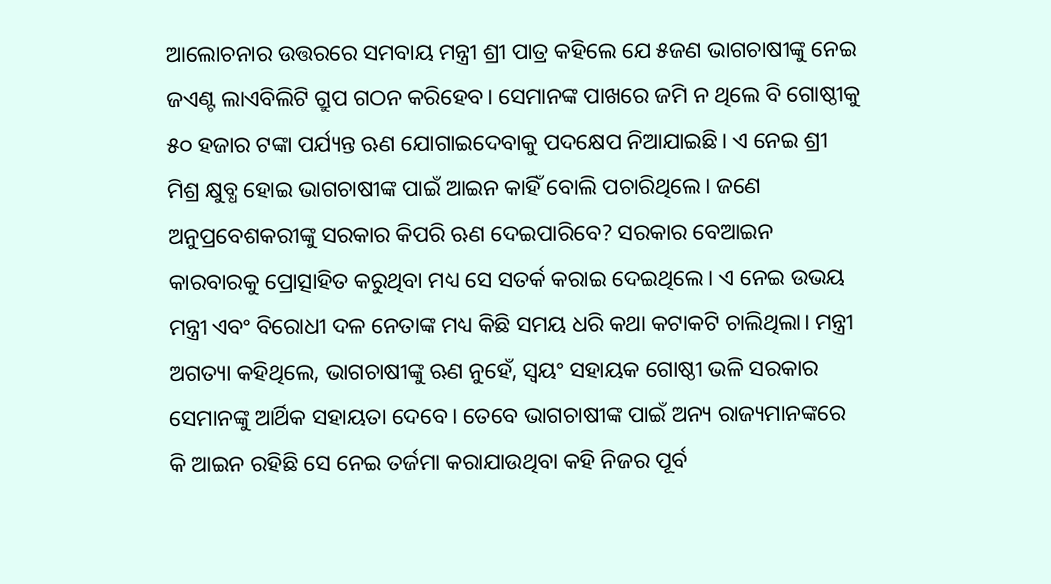ଆଲୋଚନାର ଉତ୍ତରରେ ସମବାୟ ମନ୍ତ୍ରୀ ଶ୍ରୀ ପାତ୍ର କହିଲେ ଯେ ୫ଜଣ ଭାଗଚାଷୀଙ୍କୁ ନେଇ ଜଏଣ୍ଟ ଲାଏବିଲିଟି ଗ୍ରୁପ ଗଠନ କରିହେବ। ସେମାନଙ୍କ ପାଖରେ ଜମି ନ ଥିଲେ ବି ଗୋଷ୍ଠୀକୁ ୫୦ ହଜାର ଟଙ୍କା ପର୍ଯ୍ୟନ୍ତ ଋଣ ଯୋଗାଇଦେବାକୁ ପଦକ୍ଷେପ ନିଆଯାଇଛି। ଏ ନେଇ ଶ୍ରୀ ମିଶ୍ର କ୍ଷୁବ୍ଧ ହୋଇ ଭାଗଚାଷୀଙ୍କ ପାଇଁ ଆଇନ କାହିଁ ବୋଲି ପଚାରିଥିଲେ। ଜଣେ ଅନୁପ୍ରବେଶକରୀଙ୍କୁ ସରକାର କିପରି ଋଣ ଦେଇପାରିବେ? ସରକାର ବେଆଇନ କାରବାରକୁ ପ୍ରୋତ୍ସାହିତ କରୁଥିବା ମଧ୍ୟ ସେ ସତର୍କ କରାଇ ଦେଇଥିଲେ। ଏ ନେଇ ଉଭୟ ମନ୍ତ୍ରୀ ଏବଂ ବିରୋଧୀ ଦଳ ନେତାଙ୍କ ମଧ୍ୟ କିଛି ସମୟ ଧରି କଥା କଟାକଟି ଚାଲିଥିଲା। ମନ୍ତ୍ରୀ ଅଗତ୍ୟା କହିଥିଲେ, ଭାଗଚାଷୀଙ୍କୁ ଋଣ ନୁହେଁ, ସ୍ୱୟଂ ସହାୟକ ଗୋଷ୍ଠୀ ଭଳି ସରକାର ସେମାନଙ୍କୁ ଆର୍ଥିକ ସହାୟତା ଦେବେ। ତେବେ ଭାଗଚାଷୀଙ୍କ ପାଇଁ ଅନ୍ୟ ରାଜ୍ୟମାନଙ୍କରେ କି ଆଇନ ରହିଛି ସେ ନେଇ ତର୍ଜମା କରାଯାଉଥିବା କହି ନିଜର ପୂର୍ବ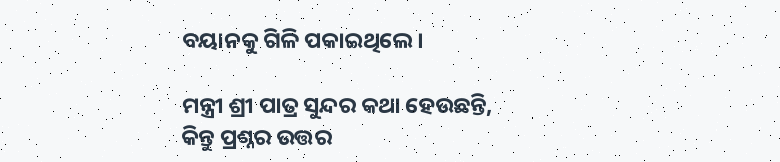ବୟାନକୁ ଗିଳି ପକାଇଥିଲେ।

ମନ୍ତ୍ରୀ ଶ୍ରୀ ପାତ୍ର ସୁନ୍ଦର କଥା ହେଉଛନ୍ତି, କିନ୍ତୁ ପ୍ରଶ୍ନର ଉତ୍ତର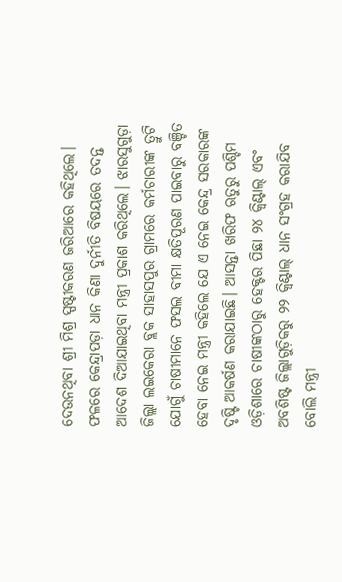ଦେଉନଥିବା ଶ୍ରୀ ମିଶ୍ର ସ୍ପଷ୍ଟୀକରଣ ଜରିଆରେ କହିଥିଲେ। ଫଳରେ କେନ୍ଦ୍ରାପଡ଼ା ଧାନ କିଣା ଦୁର୍ନୀତି ବିଷୟରେ ତଦନ୍ତ ଆଦେଶ ଦିଆଯାଇଥିବା ମନ୍ତ୍ରୀ ପ୍ରକାଶ କରିଥିଲେ। ଝାରସୁଗୁଡ଼ା ଜିଲ୍ଲା ଲଇକେରା ବ୍ଲକ ସାହାସପୁର ଗ୍ରାମରେ କର୍ମଚାରୀଙ୍କ ତ୍ରୁଟି ଯୋଗୁଁ ଚାଷୀମାନେ ଫସଲ ବୀମା କ୍ଷତିପୂରଣ ପାଇବାରୁ ବଞ୍ଚିତ ହେବା ନେଇ ମନ୍ତ୍ରୀ କହିଲେ ଯେ ଏ ନେଇ କେନ୍ଦ୍ର ସରକାରଙ୍କ ଦୃଷ୍ଟି ଆକର୍ଷଣ କରାଯାଇଛି। ଆସନ୍ତା ଖରିଫ ଋତୁରୁ ପଶ୍ଚିମ ଓଡ଼ିଶାରେ ଚାଷୀଙ୍କଠାରୁ ହେକ୍ଟର ପିଛା ୨୪ କ୍ୱିଣ୍ଟାଲ୍‌ ଏବଂ ଅବଶିଷ୍ଟ ଜିଲ୍ଲାଗୁଡ଼ିକରୁ ୨୨ କ୍ୱିଣ୍ଟାଲ୍‌ ଧାନ ସଂଗ୍ରହ କରାଯିବ ବୋଲି ମନ୍ତ୍ରୀ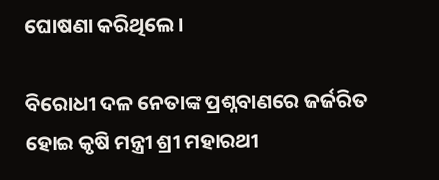ଘୋଷଣା କରିଥିଲେ।

ବିରୋଧୀ ଦଳ ନେତାଙ୍କ ପ୍ରଶ୍ନବାଣରେ ଜର୍ଜରିତ ହୋଇ କୃଷି ମନ୍ତ୍ରୀ ଶ୍ରୀ ମହାରଥୀ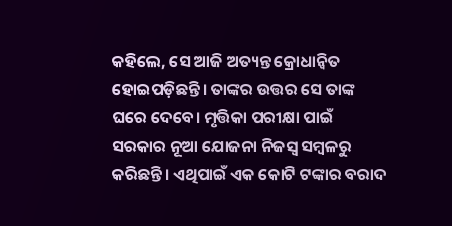କହିଲେ, ସେ ଆଜି ଅତ୍ୟନ୍ତ କ୍ରୋଧାନ୍ଵିତ ହୋଇପଡ଼ିଛନ୍ତି। ତାଙ୍କର ଉତ୍ତର ସେ ତାଙ୍କ ଘରେ ଦେବେ। ମୃତ୍ତିକା ପରୀକ୍ଷା ପାଇଁ ସରକାର ନୂଆ ଯୋଜନା ନିଜସ୍ୱ ସମ୍ବଳରୁ କରିଛନ୍ତି। ଏଥିପାଇଁ ଏକ କୋଟି ଟଙ୍କାର ବରାଦ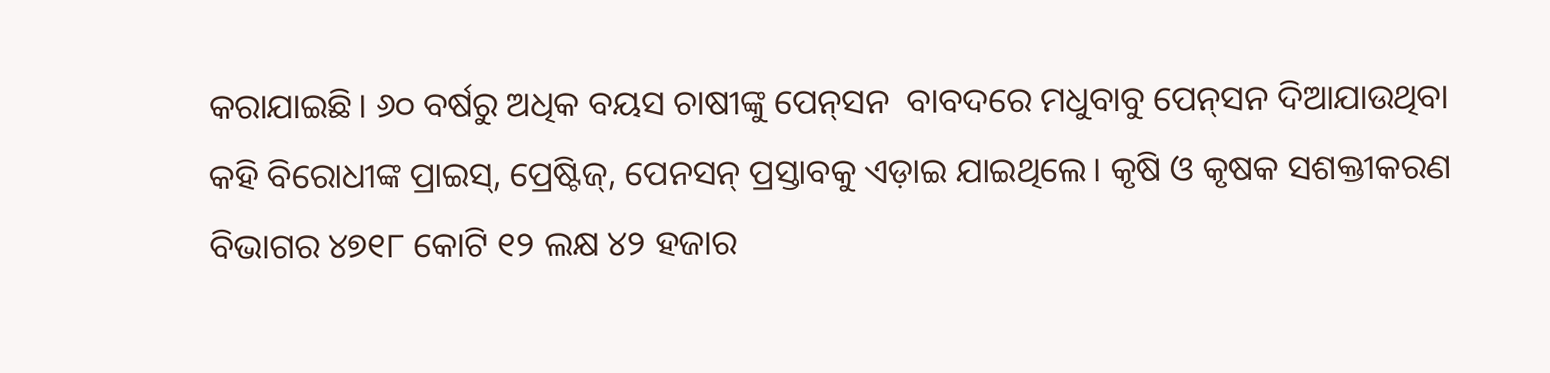କରାଯାଇଛି। ୬୦ ବର୍ଷରୁ ଅଧିକ ବୟସ ଚାଷୀଙ୍କୁ ପେନ୍‌ସନ  ବାବଦରେ ମଧୁବାବୁ ପେନ୍‌ସନ ଦିଆଯାଉଥିବା କହି ବିରୋଧୀଙ୍କ ପ୍ରାଇସ୍‌, ପ୍ରେଷ୍ଟିଜ୍‌, ପେନସନ୍‌ ପ୍ରସ୍ତାବକୁ ଏଡ଼ାଇ ଯାଇଥିଲେ। କୃଷି ଓ କୃଷକ ସଶକ୍ତୀକରଣ ବିଭାଗର ୪୭୧୮ କୋଟି ୧୨ ଲକ୍ଷ ୪୨ ହଜାର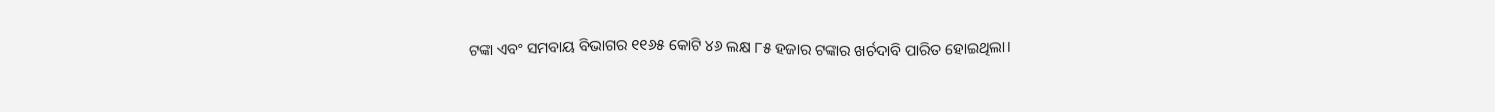ଟଙ୍କା ଏବଂ ସମବାୟ ବିଭାଗର ୧୧୬୫ କୋଟି ୪୬ ଲକ୍ଷ ୮୫ ହଜାର ଟଙ୍କାର ଖର୍ଚଦାବି ପାରିତ ହୋଇଥିଲା।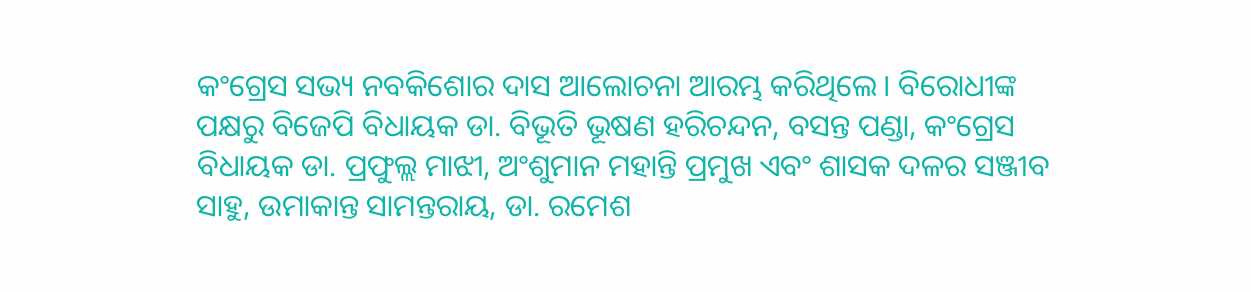କଂଗ୍ରେସ ସଭ୍ୟ ନବକିଶୋର ଦାସ ଆଲୋଚନା ଆରମ୍ଭ କରିଥିଲେ। ବିରୋଧୀଙ୍କ ପକ୍ଷରୁ ବିଜେପି ବିଧାୟକ ଡା. ବିଭୂତି ଭୂଷଣ ହରିଚନ୍ଦନ, ବସନ୍ତ ପଣ୍ଡା, କଂଗ୍ରେସ ବିଧାୟକ ଡା. ପ୍ରଫୁଲ୍ଲ ମାଝୀ, ଅଂଶୁମାନ ମହାନ୍ତି ପ୍ରମୁଖ ଏବଂ ଶାସକ ଦଳର ସଞ୍ଜୀବ ସାହୁ, ଉମାକାନ୍ତ ସାମନ୍ତରାୟ, ଡା. ରମେଶ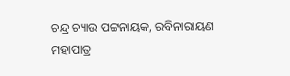ଚନ୍ଦ୍ର ଚ୍ୟାଉ ପଟ୍ଟନାୟକ, ରବିନାରାୟଣ ମହାପାତ୍ର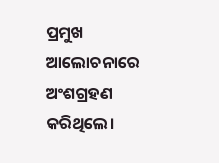ପ୍ରମୁଖ ଆଲୋଚନାରେ ଅଂଶଗ୍ରହଣ କରିଥିଲେ।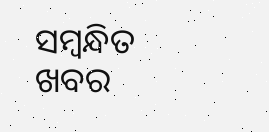ସମ୍ବନ୍ଧିତ ଖବର